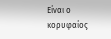Είναι ο κορυφαίος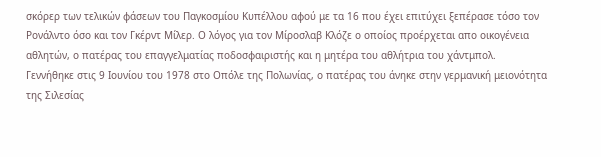σκόρερ των τελικών φάσεων του Παγκοσμίου Κυπέλλου αφού με τα 16 που έχει επιτύχει ξεπέρασε τόσο τον Ρονάλντο όσο και τον Γκέρντ Μίλερ. Ο λόγος για τον Μίροσλαβ Κλόζε ο οποίος προέρχεται απο οικογένεια αθλητών, ο πατέρας του επαγγελματίας ποδοσφαιριστής και η μητέρα του αθλήτρια του χάντμπολ.
Γεννήθηκε στις 9 Ιουνίου του 1978 στο Οπόλε της Πολωνίας, ο πατέρας του άνηκε στην γερμανική μειονότητα της Σιλεσίας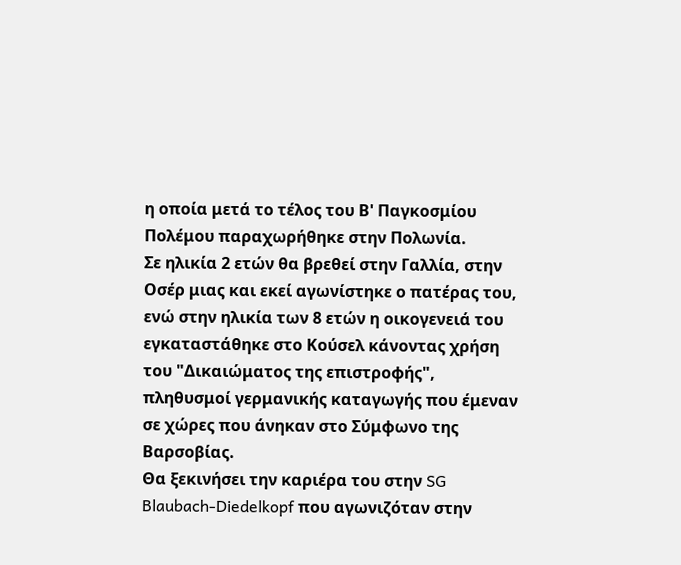η οποία μετά το τέλος του Β' Παγκοσμίου Πολέμου παραχωρήθηκε στην Πολωνία.
Σε ηλικία 2 ετών θα βρεθεί στην Γαλλία, στην Οσέρ μιας και εκεί αγωνίστηκε ο πατέρας του, ενώ στην ηλικία των 8 ετών η οικογενειά του εγκαταστάθηκε στο Κούσελ κάνοντας χρήση του "Δικαιώματος της επιστροφής", πληθυσμοί γερμανικής καταγωγής που έμεναν σε χώρες που άνηκαν στο Σύμφωνο της Βαρσοβίας.
Θα ξεκινήσει την καριέρα του στην SG Blaubach-Diedelkopf που αγωνιζόταν στην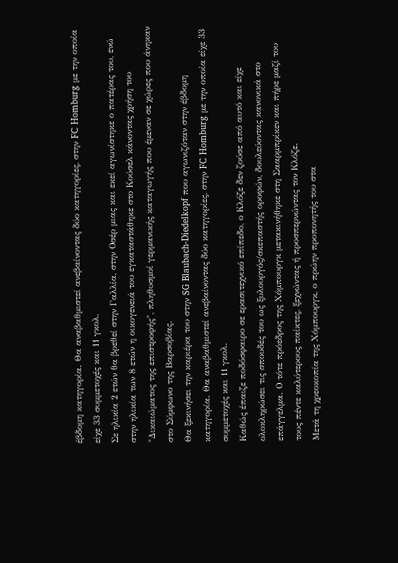έβδομη κατηγορία. Θα αναβαθμιστεί ανεβαίνοντας δύο κατηγορίες, στην FC Homburg με την οποία είχε 33 συμμετοχές και 11 γκολ.
Σε ηλικία 2 ετών θα βρεθεί στην Γαλλία, στην Οσέρ μιας και εκεί αγωνίστηκε ο πατέρας του, ενώ στην ηλικία των 8 ετών η οικογενειά του εγκαταστάθηκε στο Κούσελ κάνοντας χρήση του "Δικαιώματος της επιστροφής", πληθυσμοί γερμανικής καταγωγής που έμεναν σε χώρες που άνηκαν στο Σύμφωνο της Βαρσοβίας.
Θα ξεκινήσει την καριέρα του στην SG Blaubach-Diedelkopf που αγωνιζόταν στην έβδομη κατηγορία. Θα αναβαθμιστεί ανεβαίνοντας δύο κατηγορίες, στην FC Homburg με την οποία είχε 33 συμμετοχές και 11 γκολ.
Καθώς έπαιζε ποδόσφαιρο σε ερασιτεχνικό επίπεδο, ο Κλόζε δεν ζούσε από αυτό και είχε ολοκληρώσει τις σπουδές του ως ξυλουργός/σκεπαστής οροφών, δουλεύοντας κανονικά στο επάγγελμα. Ο τότε πρόεδρος της Χόμπουργκ μετακινήθηκε στη Σααρμπρίκεν και πήρε μαζί του τους πέντε καλύτερους παίκτες, ξεχνώντας ή προσπερνώντας τον Κλόζε.
Μετά τη χρεοκοπία της Χόμπουργκ, ο πρώην προπονητής του στα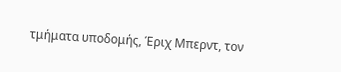τμήματα υποδομής, Έριχ Μπερντ, τον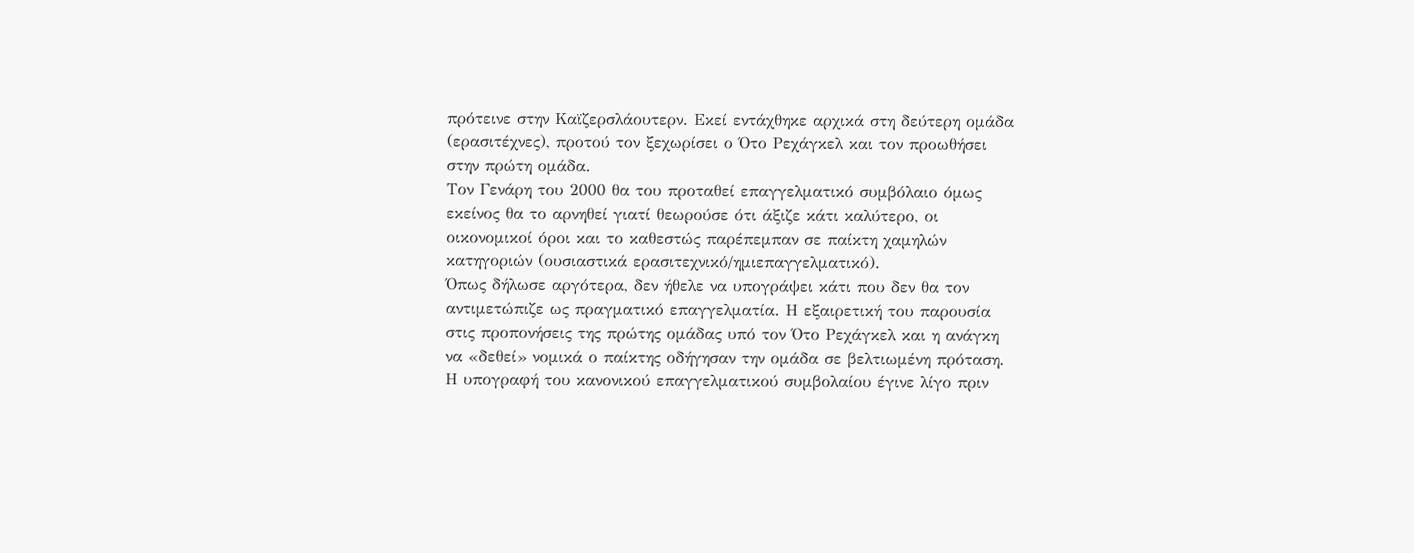πρότεινε στην Καϊζερσλάουτερν. Εκεί εντάχθηκε αρχικά στη δεύτερη ομάδα (ερασιτέχνες), προτού τον ξεχωρίσει ο Ότο Ρεχάγκελ και τον προωθήσει στην πρώτη ομάδα.
Τον Γενάρη του 2000 θα του προταθεί επαγγελματικό συμβόλαιο όμως εκείνος θα το αρνηθεί γιατί θεωρούσε ότι άξιζε κάτι καλύτερο, οι οικονομικοί όροι και το καθεστώς παρέπεμπαν σε παίκτη χαμηλών κατηγοριών (ουσιαστικά ερασιτεχνικό/ημιεπαγγελματικό).
Όπως δήλωσε αργότερα, δεν ήθελε να υπογράψει κάτι που δεν θα τον αντιμετώπιζε ως πραγματικό επαγγελματία. Η εξαιρετική του παρουσία στις προπονήσεις της πρώτης ομάδας υπό τον Ότο Ρεχάγκελ και η ανάγκη να «δεθεί» νομικά ο παίκτης οδήγησαν την ομάδα σε βελτιωμένη πρόταση.
Η υπογραφή του κανονικού επαγγελματικού συμβολαίου έγινε λίγο πριν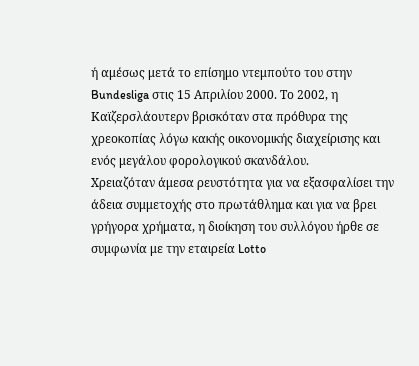ή αμέσως μετά το επίσημο ντεμπούτο του στην Bundesliga στις 15 Απριλίου 2000. Το 2002, η Καϊζερσλάουτερν βρισκόταν στα πρόθυρα της χρεοκοπίας λόγω κακής οικονομικής διαχείρισης και ενός μεγάλου φορολογικού σκανδάλου.
Χρειαζόταν άμεσα ρευστότητα για να εξασφαλίσει την άδεια συμμετοχής στο πρωτάθλημα και για να βρει γρήγορα χρήματα, η διοίκηση του συλλόγου ήρθε σε συμφωνία με την εταιρεία Lotto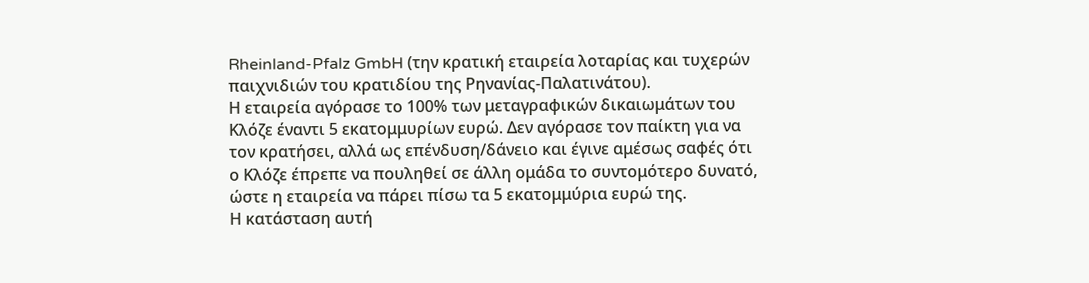Rheinland-Pfalz GmbH (την κρατική εταιρεία λοταρίας και τυχερών παιχνιδιών του κρατιδίου της Ρηνανίας-Παλατινάτου).
Η εταιρεία αγόρασε το 100% των μεταγραφικών δικαιωμάτων του Κλόζε έναντι 5 εκατομμυρίων ευρώ. Δεν αγόρασε τον παίκτη για να τον κρατήσει, αλλά ως επένδυση/δάνειο και έγινε αμέσως σαφές ότι ο Κλόζε έπρεπε να πουληθεί σε άλλη ομάδα το συντομότερο δυνατό, ώστε η εταιρεία να πάρει πίσω τα 5 εκατομμύρια ευρώ της.
Η κατάσταση αυτή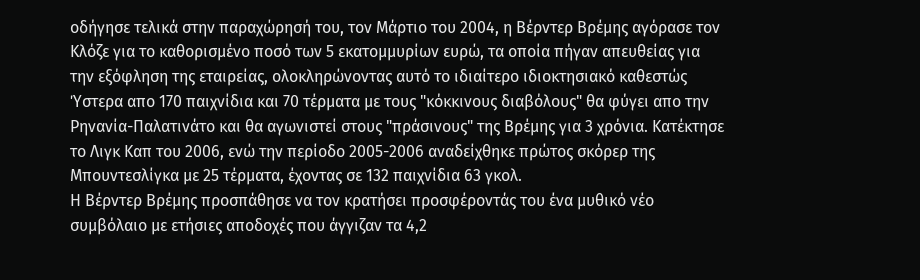οδήγησε τελικά στην παραχώρησή του, τον Μάρτιο του 2004, η Βέρντερ Βρέμης αγόρασε τον Κλόζε για το καθορισμένο ποσό των 5 εκατομμυρίων ευρώ, τα οποία πήγαν απευθείας για την εξόφληση της εταιρείας, ολοκληρώνοντας αυτό το ιδιαίτερο ιδιοκτησιακό καθεστώς
Ύστερα απο 170 παιχνίδια και 70 τέρματα με τους "κόκκινους διαβόλους" θα φύγει απο την Ρηνανία-Παλατινάτο και θα αγωνιστεί στους "πράσινους" της Βρέμης για 3 χρόνια. Κατέκτησε το Λιγκ Καπ του 2006, ενώ την περίοδο 2005-2006 αναδείχθηκε πρώτος σκόρερ της Μπουντεσλίγκα με 25 τέρματα, έχοντας σε 132 παιχνίδια 63 γκολ.
Η Βέρντερ Βρέμης προσπάθησε να τον κρατήσει προσφέροντάς του ένα μυθικό νέο συμβόλαιο με ετήσιες αποδοχές που άγγιζαν τα 4,2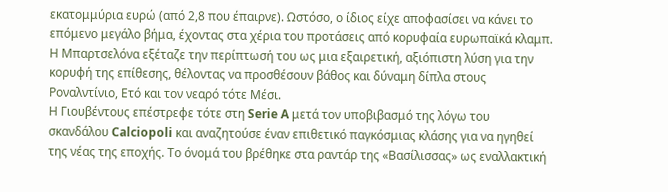εκατομμύρια ευρώ (από 2,8 που έπαιρνε). Ωστόσο, ο ίδιος είχε αποφασίσει να κάνει το επόμενο μεγάλο βήμα, έχοντας στα χέρια του προτάσεις από κορυφαία ευρωπαϊκά κλαμπ.
Η Μπαρτσελόνα εξέταζε την περίπτωσή του ως μια εξαιρετική, αξιόπιστη λύση για την κορυφή της επίθεσης, θέλοντας να προσθέσουν βάθος και δύναμη δίπλα στους Ροναλντίνιο, Ετό και τον νεαρό τότε Μέσι.
Η Γιουβέντους επέστρεφε τότε στη Serie A μετά τον υποβιβασμό της λόγω του σκανδάλου Calciopoli και αναζητούσε έναν επιθετικό παγκόσμιας κλάσης για να ηγηθεί της νέας της εποχής. Το όνομά του βρέθηκε στα ραντάρ της «Βασίλισσας» ως εναλλακτική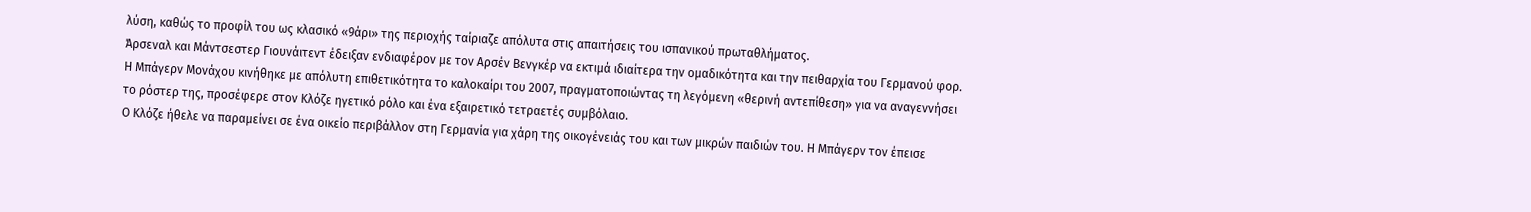λύση, καθώς το προφίλ του ως κλασικό «9άρι» της περιοχής ταίριαζε απόλυτα στις απαιτήσεις του ισπανικού πρωταθλήματος.
Άρσεναλ και Μάντσεστερ Γιουνάιτεντ έδειξαν ενδιαφέρον με τον Αρσέν Βενγκέρ να εκτιμά ιδιαίτερα την ομαδικότητα και την πειθαρχία του Γερμανού φορ.
Η Μπάγερν Μονάχου κινήθηκε με απόλυτη επιθετικότητα το καλοκαίρι του 2007, πραγματοποιώντας τη λεγόμενη «θερινή αντεπίθεση» για να αναγεννήσει το ρόστερ της, προσέφερε στον Κλόζε ηγετικό ρόλο και ένα εξαιρετικό τετραετές συμβόλαιο.
Ο Κλόζε ήθελε να παραμείνει σε ένα οικείο περιβάλλον στη Γερμανία για χάρη της οικογένειάς του και των μικρών παιδιών του. Η Μπάγερν τον έπεισε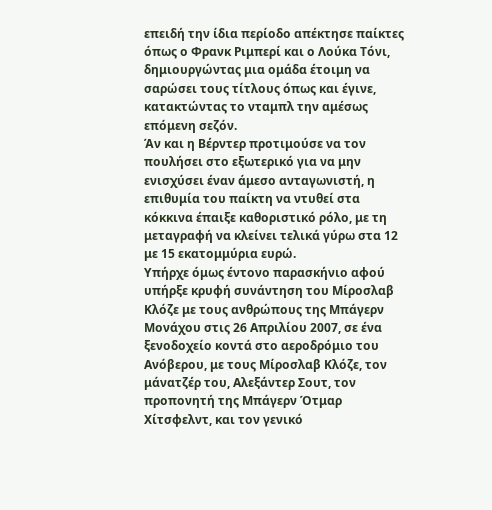επειδή την ίδια περίοδο απέκτησε παίκτες όπως ο Φρανκ Ριμπερί και ο Λούκα Τόνι, δημιουργώντας μια ομάδα έτοιμη να σαρώσει τους τίτλους όπως και έγινε, κατακτώντας το νταμπλ την αμέσως επόμενη σεζόν.
Άν και η Βέρντερ προτιμούσε να τον πουλήσει στο εξωτερικό για να μην ενισχύσει έναν άμεσο ανταγωνιστή, η επιθυμία του παίκτη να ντυθεί στα κόκκινα έπαιξε καθοριστικό ρόλο, με τη μεταγραφή να κλείνει τελικά γύρω στα 12 με 15 εκατομμύρια ευρώ.
Υπήρχε όμως έντονο παρασκήνιο αφού υπήρξε κρυφή συνάντηση του Μίροσλαβ Κλόζε με τους ανθρώπους της Μπάγερν Μονάχου στις 26 Απριλίου 2007, σε ένα ξενοδοχείο κοντά στο αεροδρόμιο του Ανόβερου, με τους Μίροσλαβ Κλόζε, τον μάνατζέρ του, Αλεξάντερ Σουτ, τον προπονητή της Μπάγερν Ότμαρ Χίτσφελντ, και τον γενικό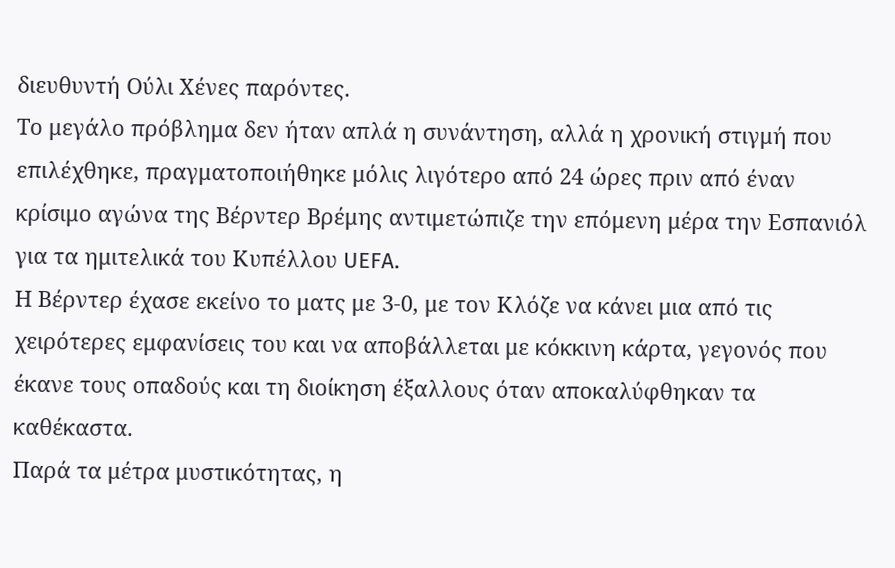διευθυντή Ούλι Χένες παρόντες.
Το μεγάλο πρόβλημα δεν ήταν απλά η συνάντηση, αλλά η χρονική στιγμή που επιλέχθηκε, πραγματοποιήθηκε μόλις λιγότερο από 24 ώρες πριν από έναν κρίσιμο αγώνα της Βέρντερ Βρέμης αντιμετώπιζε την επόμενη μέρα την Εσπανιόλ για τα ημιτελικά του Κυπέλλου UEFA.
Η Βέρντερ έχασε εκείνο το ματς με 3-0, με τον Κλόζε να κάνει μια από τις χειρότερες εμφανίσεις του και να αποβάλλεται με κόκκινη κάρτα, γεγονός που έκανε τους οπαδούς και τη διοίκηση έξαλλους όταν αποκαλύφθηκαν τα καθέκαστα.
Παρά τα μέτρα μυστικότητας, η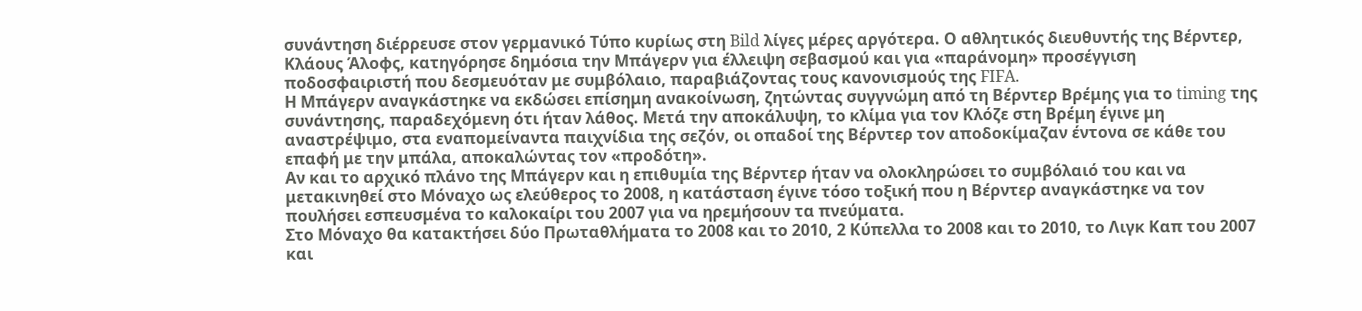συνάντηση διέρρευσε στον γερμανικό Τύπο κυρίως στη Bild λίγες μέρες αργότερα. Ο αθλητικός διευθυντής της Βέρντερ, Κλάους Άλοφς, κατηγόρησε δημόσια την Μπάγερν για έλλειψη σεβασμού και για «παράνομη» προσέγγιση ποδοσφαιριστή που δεσμευόταν με συμβόλαιο, παραβιάζοντας τους κανονισμούς της FIFA.
Η Μπάγερν αναγκάστηκε να εκδώσει επίσημη ανακοίνωση, ζητώντας συγγνώμη από τη Βέρντερ Βρέμης για το timing της συνάντησης, παραδεχόμενη ότι ήταν λάθος. Μετά την αποκάλυψη, το κλίμα για τον Κλόζε στη Βρέμη έγινε μη αναστρέψιμο, στα εναπομείναντα παιχνίδια της σεζόν, οι οπαδοί της Βέρντερ τον αποδοκίμαζαν έντονα σε κάθε του επαφή με την μπάλα, αποκαλώντας τον «προδότη».
Αν και το αρχικό πλάνο της Μπάγερν και η επιθυμία της Βέρντερ ήταν να ολοκληρώσει το συμβόλαιό του και να μετακινηθεί στο Μόναχο ως ελεύθερος το 2008, η κατάσταση έγινε τόσο τοξική που η Βέρντερ αναγκάστηκε να τον πουλήσει εσπευσμένα το καλοκαίρι του 2007 για να ηρεμήσουν τα πνεύματα.
Στο Μόναχο θα κατακτήσει δύο Πρωταθλήματα το 2008 και το 2010, 2 Κύπελλα το 2008 και το 2010, το Λιγκ Καπ του 2007 και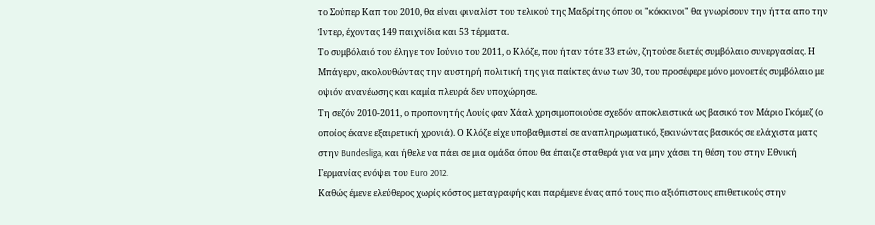το Σούπερ Καπ του 2010, θα είναι φιναλίστ του τελικού της Μαδρίτης όπου οι "κόκκινοι" θα γνωρίσουν την ήττα απο την Ίντερ, έχοντας 149 παιχνίδια και 53 τέρματα.
Το συμβόλαιό του έληγε τον Ιούνιο του 2011, ο Κλόζε, που ήταν τότε 33 ετών, ζητούσε διετές συμβόλαιο συνεργασίας. Η Μπάγερν, ακολουθώντας την αυστηρή πολιτική της για παίκτες άνω των 30, του προσέφερε μόνο μονοετές συμβόλαιο με οψιόν ανανέωσης και καμία πλευρά δεν υποχώρησε.
Τη σεζόν 2010-2011, ο προπονητής Λουίς φαν Χάαλ χρησιμοποιούσε σχεδόν αποκλειστικά ως βασικό τον Μάριο Γκόμεζ (ο οποίος έκανε εξαιρετική χρονιά). Ο Κλόζε είχε υποβαθμιστεί σε αναπληρωματικό, ξεκινώντας βασικός σε ελάχιστα ματς στην Bundesliga, και ήθελε να πάει σε μια ομάδα όπου θα έπαιζε σταθερά για να μην χάσει τη θέση του στην Εθνική Γερμανίας ενόψει του Euro 2012.
Καθώς έμενε ελεύθερος χωρίς κόστος μεταγραφής και παρέμενε ένας από τους πιο αξιόπιστους επιθετικούς στην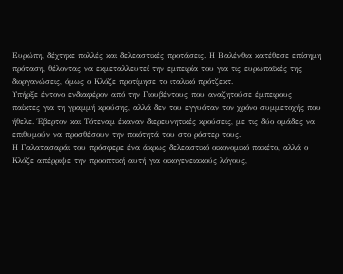Ευρώπη, δέχτηκε πολλές και δελεαστικές προτάσεις. Η Βαλένθια κατέθεσε επίσημη πρόταση, θέλοντας να εκμεταλλευτεί την εμπειρία του για τις ευρωπαϊκές της διοργανώσεις, όμως ο Κλόζε προτίμησε το ιταλικό πρότζεκτ.
Υπήρξε έντονο ενδιαφέρον από την Γιουβέντους που αναζητούσε έμπειρους παίκτες για τη γραμμή κρούσης, αλλά δεν του εγγυόταν τον χρόνο συμμετοχής που ήθελε. Έβερτον και Τότεναμ έκαναν διερευνητικές κρούσεις, με τις δύο ομάδες να επιθυμούν να προσθέσουν την ποιότητά του στο ρόστερ τους.
Η Γαλατασαράι του πρόσφερε ένα άκρως δελεαστικό οικονομικό πακέτο, αλλά ο Κλόζε απέρριψε την προοπτική αυτή για οικογενειακούς λόγους,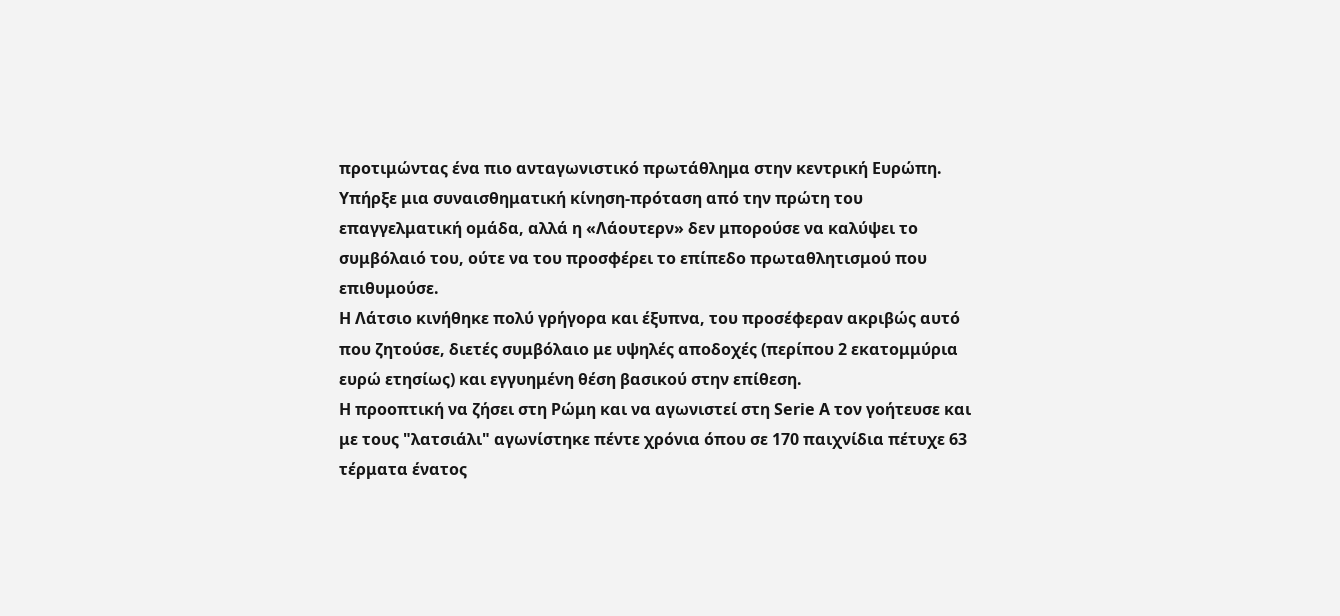προτιμώντας ένα πιο ανταγωνιστικό πρωτάθλημα στην κεντρική Ευρώπη.
Υπήρξε μια συναισθηματική κίνηση-πρόταση από την πρώτη του επαγγελματική ομάδα, αλλά η «Λάουτερν» δεν μπορούσε να καλύψει το συμβόλαιό του, ούτε να του προσφέρει το επίπεδο πρωταθλητισμού που επιθυμούσε.
Η Λάτσιο κινήθηκε πολύ γρήγορα και έξυπνα, του προσέφεραν ακριβώς αυτό που ζητούσε, διετές συμβόλαιο με υψηλές αποδοχές (περίπου 2 εκατομμύρια ευρώ ετησίως) και εγγυημένη θέση βασικού στην επίθεση.
Η προοπτική να ζήσει στη Ρώμη και να αγωνιστεί στη Serie A τον γοήτευσε και με τους "λατσιάλι" αγωνίστηκε πέντε χρόνια όπου σε 170 παιχνίδια πέτυχε 63 τέρματα ένατος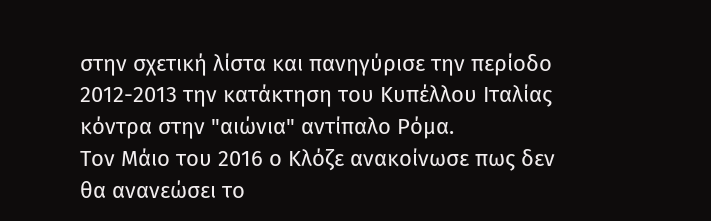στην σχετική λίστα και πανηγύρισε την περίοδο 2012-2013 την κατάκτηση του Κυπέλλου Ιταλίας κόντρα στην "αιώνια" αντίπαλο Ρόμα.
Τον Μάιο του 2016 ο Κλόζε ανακοίνωσε πως δεν θα ανανεώσει το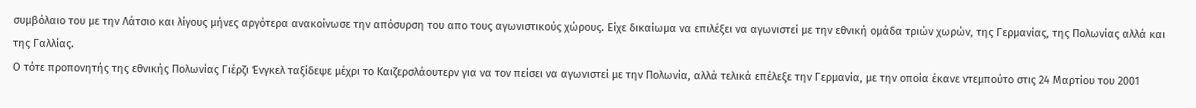συμβόλαιο του με την Λάτσιο και λίγους μήνες αργότερα ανακοίνωσε την απόσυρση του απο τους αγωνιστικούς χώρους. Είχε δικαίωμα να επιλέξει να αγωνιστεί με την εθνική ομάδα τριών χωρών, της Γερμανίας, της Πολωνίας αλλά και της Γαλλίας.
Ο τότε προπονητής της εθνικής Πολωνίας Γιέρζι Ένγκελ ταξίδεψε μέχρι το Καιζερσλάουτερν για να τον πείσει να αγωνιστεί με την Πολωνία, αλλά τελικά επέλεξε την Γερμανία, με την οποία έκανε ντεμπούτο στις 24 Μαρτίου του 2001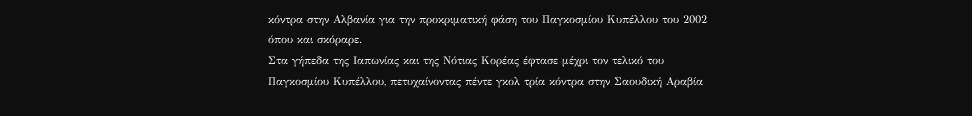κόντρα στην Αλβανία για την προκριματική φάση του Παγκοσμίου Κυπέλλου του 2002 όπου και σκόραρε.
Στα γήπεδα της Ιαπωνίας και της Νότιας Κορέας έφτασε μέχρι τον τελικό του Παγκοσμίου Κυπέλλου, πετυχαίνοντας πέντε γκολ τρία κόντρα στην Σαουδική Αραβία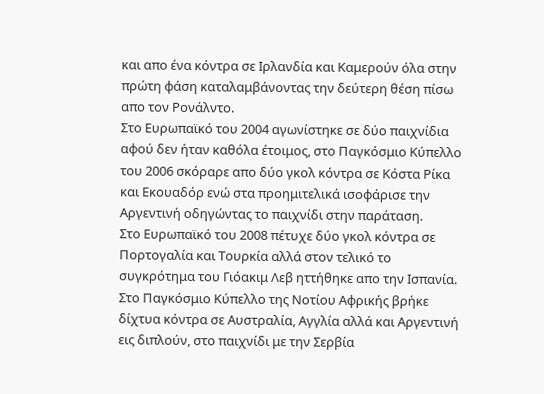και απο ένα κόντρα σε Ιρλανδία και Καμερούν όλα στην πρώτη φάση καταλαμβάνοντας την δεύτερη θέση πίσω απο τον Ρονάλντο.
Στο Ευρωπαϊκό του 2004 αγωνίστηκε σε δύο παιχνίδια αφού δεν ήταν καθόλα έτοιμος, στο Παγκόσμιο Κύπελλο του 2006 σκόραρε απο δύο γκολ κόντρα σε Κόστα Ρίκα και Εκουαδόρ ενώ στα προημιτελικά ισοφάρισε την Αργεντινή οδηγώντας το παιχνίδι στην παράταση.
Στο Ευρωπαϊκό του 2008 πέτυχε δύο γκολ κόντρα σε Πορτογαλία και Τουρκία αλλά στον τελικό το συγκρότημα του Γιόακιμ Λεβ ηττήθηκε απο την Ισπανία. Στο Παγκόσμιο Κύπελλο της Νοτίου Αφρικής βρήκε δίχτυα κόντρα σε Αυστραλία, Αγγλία αλλά και Αργεντινή εις διπλούν, στο παιχνίδι με την Σερβία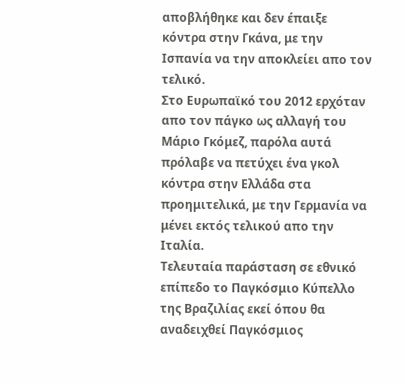αποβλήθηκε και δεν έπαιξε κόντρα στην Γκάνα, με την Ισπανία να την αποκλείει απο τον τελικό.
Στο Ευρωπαϊκό του 2012 ερχόταν απο τον πάγκο ως αλλαγή του Μάριο Γκόμεζ, παρόλα αυτά πρόλαβε να πετύχει ένα γκολ κόντρα στην Ελλάδα στα προημιτελικά, με την Γερμανία να μένει εκτός τελικού απο την Ιταλία.
Τελευταία παράσταση σε εθνικό επίπεδο το Παγκόσμιο Κύπελλο της Βραζιλίας εκεί όπου θα αναδειχθεί Παγκόσμιος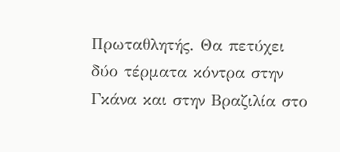Πρωταθλητής. Θα πετύχει δύο τέρματα κόντρα στην Γκάνα και στην Βραζιλία στο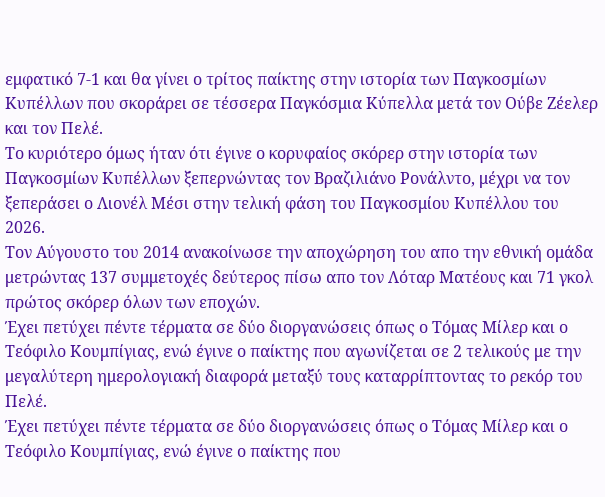εμφατικό 7-1 και θα γίνει ο τρίτος παίκτης στην ιστορία των Παγκοσμίων Κυπέλλων που σκοράρει σε τέσσερα Παγκόσμια Κύπελλα μετά τον Ούβε Ζέελερ και τον Πελέ.
Το κυριότερο όμως ήταν ότι έγινε ο κορυφαίος σκόρερ στην ιστορία των Παγκοσμίων Κυπέλλων ξεπερνώντας τον Βραζιλιάνο Ρονάλντο, μέχρι να τον ξεπεράσει ο Λιονέλ Μέσι στην τελική φάση του Παγκοσμίου Κυπέλλου του 2026.
Τον Αύγουστο του 2014 ανακοίνωσε την αποχώρηση του απο την εθνική ομάδα μετρώντας 137 συμμετοχές δεύτερος πίσω απο τον Λόταρ Ματέους και 71 γκολ πρώτος σκόρερ όλων των εποχών.
Έχει πετύχει πέντε τέρματα σε δύο διοργανώσεις όπως ο Τόμας Μίλερ και ο Τεόφιλο Κουμπίγιας, ενώ έγινε ο παίκτης που αγωνίζεται σε 2 τελικούς με την μεγαλύτερη ημερολογιακή διαφορά μεταξύ τους καταρρίπτοντας το ρεκόρ του Πελέ.
Έχει πετύχει πέντε τέρματα σε δύο διοργανώσεις όπως ο Τόμας Μίλερ και ο Τεόφιλο Κουμπίγιας, ενώ έγινε ο παίκτης που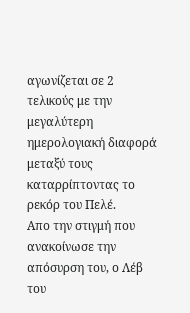αγωνίζεται σε 2 τελικούς με την μεγαλύτερη ημερολογιακή διαφορά μεταξύ τους καταρρίπτοντας το ρεκόρ του Πελέ.
Απο την στιγμή που ανακοίνωσε την απόσυρση του, ο Λέβ του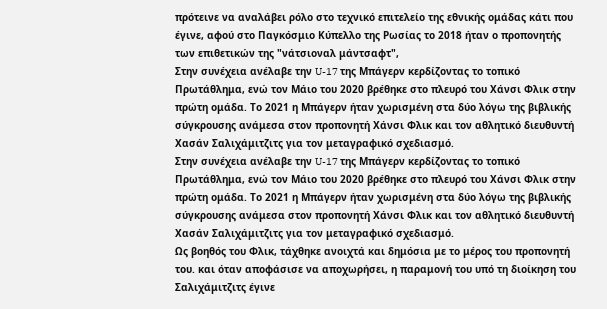πρότεινε να αναλάβει ρόλο στο τεχνικό επιτελείο της εθνικής ομάδας κάτι που έγινε, αφού στο Παγκόσμιο Κύπελλο της Ρωσίας το 2018 ήταν ο προπονητής των επιθετικών της "νάτσιοναλ μάντσαφτ",
Στην συνέχεια ανέλαβε την U-17 της Μπάγερν κερδίζοντας το τοπικό Πρωτάθλημα, ενώ τον Μάιο του 2020 βρέθηκε στο πλευρό του Χάνσι Φλικ στην πρώτη ομάδα. Το 2021 η Μπάγερν ήταν χωρισμένη στα δύο λόγω της βιβλικής σύγκρουσης ανάμεσα στον προπονητή Χάνσι Φλικ και τον αθλητικό διευθυντή Χασάν Σαλιχάμιτζιτς για τον μεταγραφικό σχεδιασμό.
Στην συνέχεια ανέλαβε την U-17 της Μπάγερν κερδίζοντας το τοπικό Πρωτάθλημα, ενώ τον Μάιο του 2020 βρέθηκε στο πλευρό του Χάνσι Φλικ στην πρώτη ομάδα. Το 2021 η Μπάγερν ήταν χωρισμένη στα δύο λόγω της βιβλικής σύγκρουσης ανάμεσα στον προπονητή Χάνσι Φλικ και τον αθλητικό διευθυντή Χασάν Σαλιχάμιτζιτς για τον μεταγραφικό σχεδιασμό.
Ως βοηθός του Φλικ, τάχθηκε ανοιχτά και δημόσια με το μέρος του προπονητή του. και όταν αποφάσισε να αποχωρήσει, η παραμονή του υπό τη διοίκηση του Σαλιχάμιτζιτς έγινε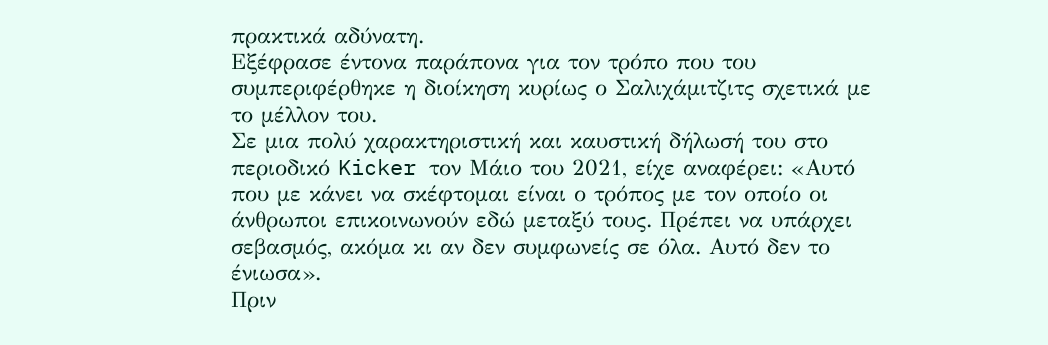πρακτικά αδύνατη.
Εξέφρασε έντονα παράπονα για τον τρόπο που του συμπεριφέρθηκε η διοίκηση κυρίως ο Σαλιχάμιτζιτς σχετικά με το μέλλον του.
Σε μια πολύ χαρακτηριστική και καυστική δήλωσή του στο περιοδικό Kicker τον Μάιο του 2021, είχε αναφέρει: «Αυτό που με κάνει να σκέφτομαι είναι ο τρόπος με τον οποίο οι άνθρωποι επικοινωνούν εδώ μεταξύ τους. Πρέπει να υπάρχει σεβασμός, ακόμα κι αν δεν συμφωνείς σε όλα. Αυτό δεν το ένιωσα».
Πριν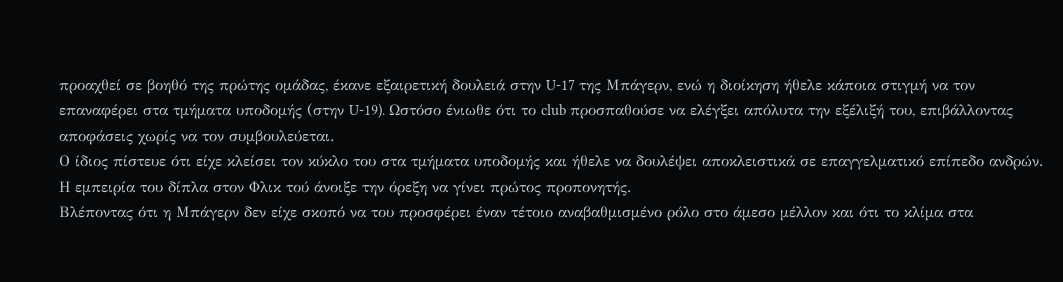προαχθεί σε βοηθό της πρώτης ομάδας, έκανε εξαιρετική δουλειά στην U-17 της Μπάγερν, ενώ η διοίκηση ήθελε κάποια στιγμή να τον επαναφέρει στα τμήματα υποδομής (στην U-19). Ωστόσο ένιωθε ότι το club προσπαθούσε να ελέγξει απόλυτα την εξέλιξή του, επιβάλλοντας αποφάσεις χωρίς να τον συμβουλεύεται.
Ο ίδιος πίστευε ότι είχε κλείσει τον κύκλο του στα τμήματα υποδομής και ήθελε να δουλέψει αποκλειστικά σε επαγγελματικό επίπεδο ανδρών. Η εμπειρία του δίπλα στον Φλικ τού άνοιξε την όρεξη να γίνει πρώτος προπονητής.
Βλέποντας ότι η Μπάγερν δεν είχε σκοπό να του προσφέρει έναν τέτοιο αναβαθμισμένο ρόλο στο άμεσο μέλλον και ότι το κλίμα στα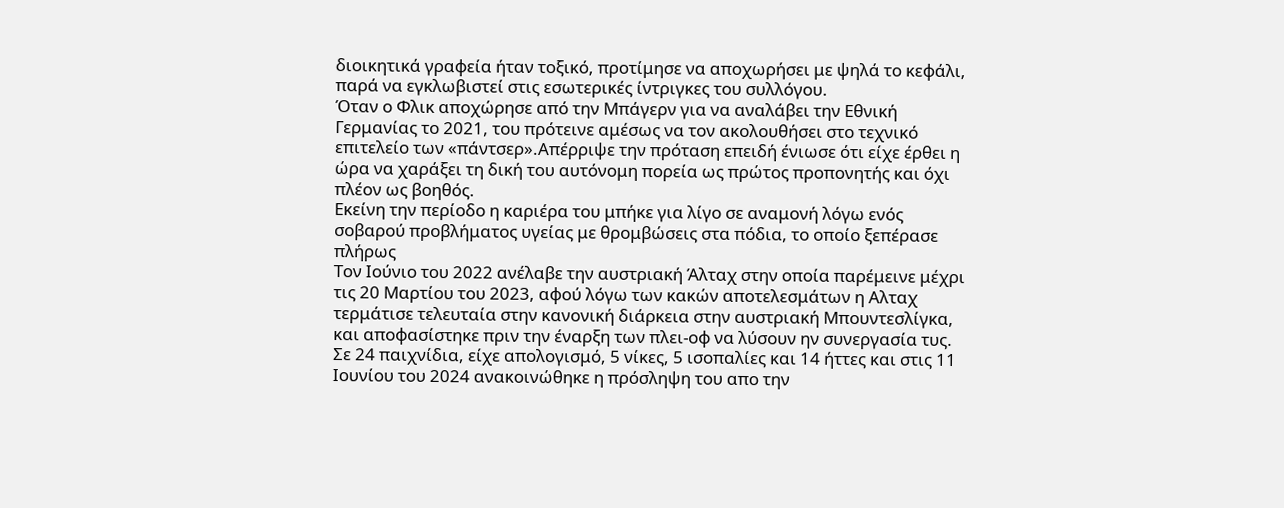διοικητικά γραφεία ήταν τοξικό, προτίμησε να αποχωρήσει με ψηλά το κεφάλι, παρά να εγκλωβιστεί στις εσωτερικές ίντριγκες του συλλόγου.
Όταν ο Φλικ αποχώρησε από την Μπάγερν για να αναλάβει την Εθνική Γερμανίας το 2021, του πρότεινε αμέσως να τον ακολουθήσει στο τεχνικό επιτελείο των «πάντσερ».Απέρριψε την πρόταση επειδή ένιωσε ότι είχε έρθει η ώρα να χαράξει τη δική του αυτόνομη πορεία ως πρώτος προπονητής και όχι πλέον ως βοηθός.
Εκείνη την περίοδο η καριέρα του μπήκε για λίγο σε αναμονή λόγω ενός σοβαρού προβλήματος υγείας με θρομβώσεις στα πόδια, το οποίο ξεπέρασε πλήρως
Τον Ιούνιο του 2022 ανέλαβε την αυστριακή Άλταχ στην οποία παρέμεινε μέχρι τις 20 Μαρτίου του 2023, αφού λόγω των κακών αποτελεσμάτων η Αλταχ τερμάτισε τελευταία στην κανονική διάρκεια στην αυστριακή Μπουντεσλίγκα, και αποφασίστηκε πριν την έναρξη των πλει-οφ να λύσουν ην συνεργασία τυς.
Σε 24 παιχνίδια, είχε απολογισμό, 5 νίκες, 5 ισοπαλίες και 14 ήττες και στις 11 Ιουνίου του 2024 ανακοινώθηκε η πρόσληψη του απο την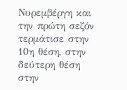Νυρεμβέργη και την πρώτη σεζόν τερμάτισε στην 10η θέση, στην δεύτερη θέση στην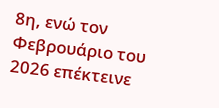8η, ενώ τον Φεβρουάριο του 2026 επέκτεινε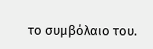το συμβόλαιο του.